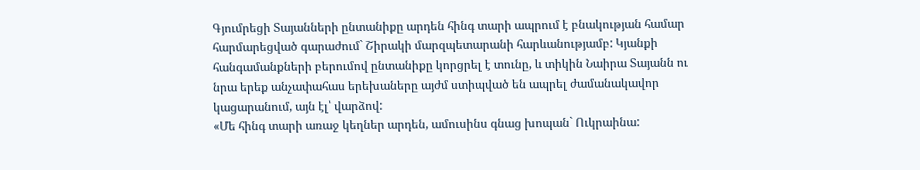Գյումրեցի Տայանների ընտանիքը արդեն հինգ տարի ապրում է բնակության համար հարմարեցված գարաժում` Շիրակի մարզպետարանի հարևանությամբ: Կյանքի հանգամանքների բերումով ընտանիքը կորցրել է տունը, և տիկին Նաիրա Տայանն ու նրա երեք անչափահաս երեխաները այժմ ստիպված են ապրել ժամանակավոր կացարանում, այն էլ՝ վարձով:
«Մե հինգ տարի առաջ կեղներ արդեն, ամուսինս գնաց խոպան` Ուկրաինա: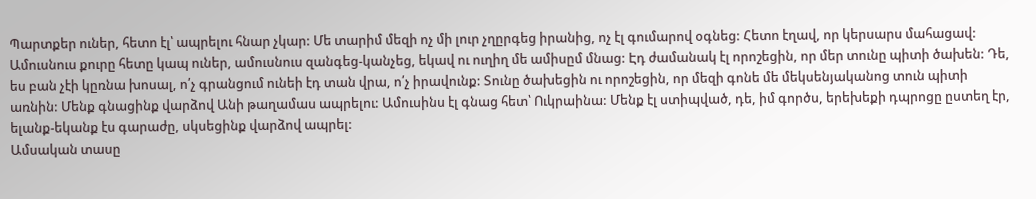Պարտքեր ուներ, հետո էլ՝ ապրելու հնար չկար: Մե տարիմ մեզի ոչ մի լուր չղըրգեց իրանից, ոչ էլ գումարով օգնեց: Հետո էղավ, որ կերսարս մահացավ: Ամուսնուս քուրը հետը կապ ուներ, ամուսնուս զանգեց-կանչեց, եկավ ու ուղիղ մե ամիսըմ մնաց: Էդ ժամանակ էլ որոշեցին, որ մեր տունը պիտի ծախեն: Դե, ես բան չէի կըռնա խոսալ, ո՛չ գրանցում ունեի էդ տան վրա, ո՛չ իրավունք: Տունը ծախեցին ու որոշեցին, որ մեզի գոնե մե մեկսենյականոց տուն պիտի առնին: Մենք գնացինք վարձով Անի թաղամաս ապրելու: Ամուսինս էլ գնաց հետ՝ Ուկրաինա: Մենք էլ ստիպված, դե, իմ գործս, երեխեքի դպրոցը ըստեղ էր, ելանք-եկանք էս գարաժը, սկսեցինք վարձով ապրել:
Ամսական տասը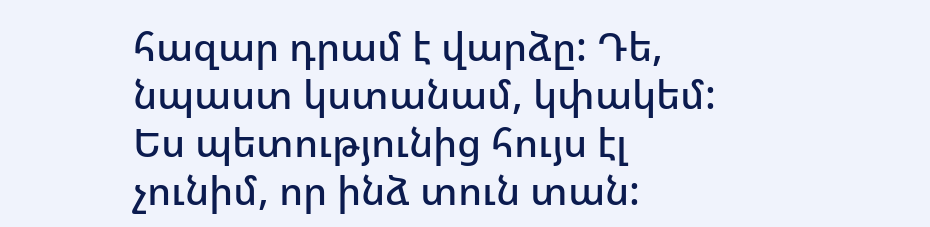հազար դրամ է վարձը: Դե, նպաստ կստանամ, կփակեմ: Ես պետությունից հույս էլ չունիմ, որ ինձ տուն տան: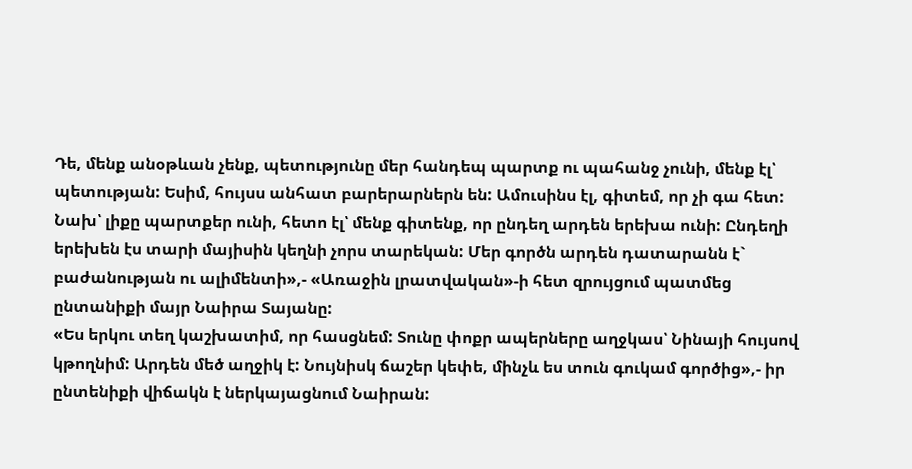Դե, մենք անօթևան չենք, պետությունը մեր հանդեպ պարտք ու պահանջ չունի, մենք էլ՝ պետության: Եսիմ, հույսս անհատ բարերարներն են: Ամուսինս էլ, գիտեմ, որ չի գա հետ: Նախ՝ լիքը պարտքեր ունի, հետո էլ՝ մենք գիտենք, որ ընդեղ արդեն երեխա ունի: Ընդեղի երեխեն էս տարի մայիսին կեղնի չորս տարեկան: Մեր գործն արդեն դատարանն է` բաժանության ու ալիմենտի»,- «Առաջին լրատվական»-ի հետ զրույցում պատմեց ընտանիքի մայր Նաիրա Տայանը:
«Ես երկու տեղ կաշխատիմ, որ հասցնեմ: Տունը փոքր ապերները աղջկաս՝ Նինայի հույսով կթողնիմ: Արդեն մեծ աղջիկ է: Նույնիսկ ճաշեր կեփե, մինչև ես տուն գուկամ գործից»,- իր ընտենիքի վիճակն է ներկայացնում Նաիրան: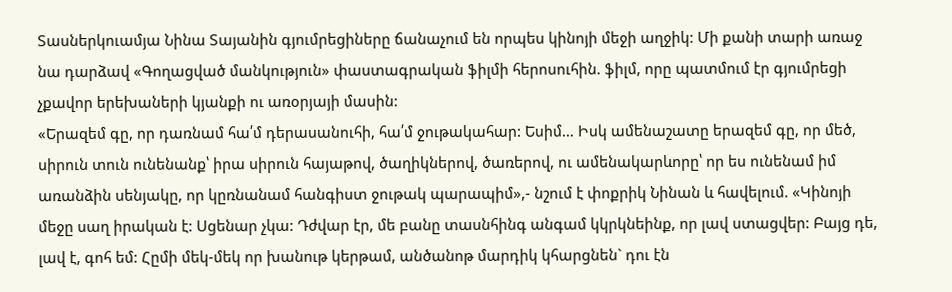Տասներկուամյա Նինա Տայանին գյումրեցիները ճանաչում են որպես կինոյի մեջի աղջիկ: Մի քանի տարի առաջ նա դարձավ «Գողացված մանկություն» փաստագրական ֆիլմի հերոսուհին. ֆիլմ, որը պատմում էր գյումրեցի չքավոր երեխաների կյանքի ու առօրյայի մասին:
«Երազեմ գը, որ դառնամ հա՛մ դերասանուհի, հա՛մ ջութակահար: Եսիմ… Իսկ ամենաշատը երազեմ գը, որ մեծ, սիրուն տուն ունենանք՝ իրա սիրուն հայաթով, ծաղիկներով, ծառերով, ու ամենակարևորը՝ որ ես ունենամ իմ առանձին սենյակը, որ կըռնանամ հանգիստ ջութակ պարապիմ»,- նշում է փոքրիկ Նինան և հավելում. «Կինոյի մեջը սաղ իրական է: Սցենար չկա: Դժվար էր, մե բանը տասնհինգ անգամ կկրկնեինք, որ լավ ստացվեր: Բայց դե, լավ է, գոհ եմ: Հըմի մեկ-մեկ որ խանութ կերթամ, անծանոթ մարդիկ կհարցնեն` դու էն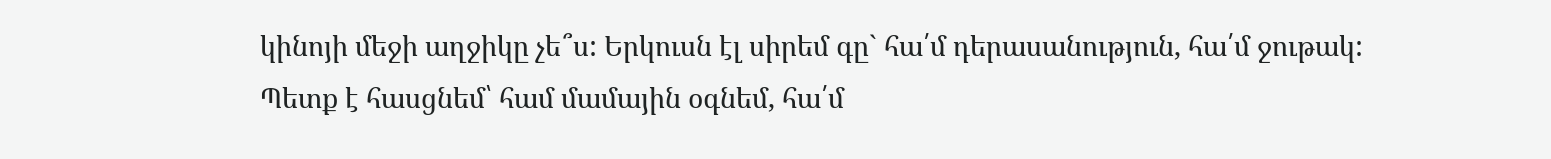կինոյի մեջի աղջիկը չե՞ս: Երկուսն էլ սիրեմ գը` հա՛մ դերասանություն, հա՛մ ջութակ: Պետք է հասցնեմ՝ համ մամային օգնեմ, հա՛մ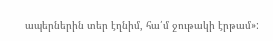ապերներին տեր էղնիմ, հա՛մ ջութակի էրթամ»: